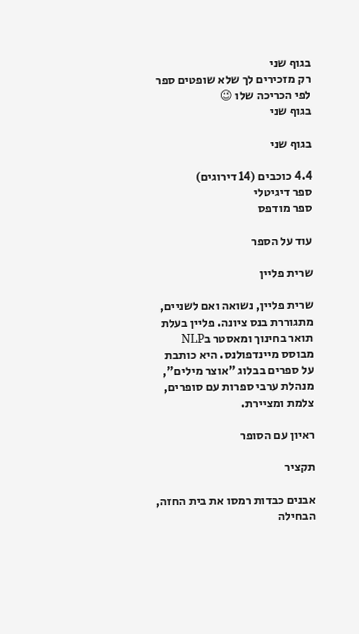בגוף שני
רק מזכירים לך שלא שופטים ספר לפי הכריכה שלו 😉
בגוף שני

בגוף שני

4.4 כוכבים (14 דירוגים)
ספר דיגיטלי
ספר מודפס

עוד על הספר

שרית פליין

שרית פליין, נשואה ואם לשניים, מתגוררת בנס ציונה. פליין בעלת תואר בחינוך ומאסטר בNLP מבוסס מיינדפולנס. היא כותבת על ספרים בבלוג "אוצר מילים", מנהלת ערבי ספרות עם סופרים, צלמת ומציירת.

ראיון עם הסופר

תקציר

אבנים כבדות רמסו את בית החזה, הבחילה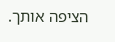הציפה אותך.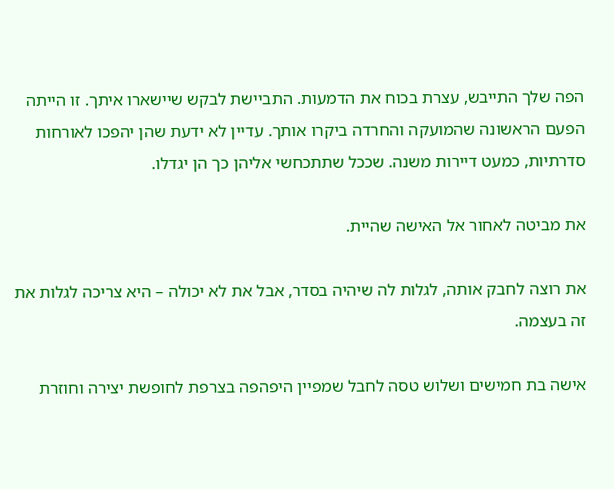הפה שלך התייבש, עצרת בכוח את הדמעות. התביישת לבקש שיישארו איתך. זו הייתה הפעם הראשונה שהמועקה והחרדה ביקרו אותך. עדיין לא ידעת שהן יהפכו לאורחות סדרתיות, כמעט דיירות משנה. שככל שתתכחשי אליהן כך הן יגדלו.

את מביטה לאחור אל האישה שהיית.

את רוצה לחבק אותה, לגלות לה שיהיה בסדר, אבל את לא יכולה – היא צריכה לגלות את זה בעצמה.

אישה בת חמישים ושלוש טסה לחבל שמפיין היפהפה בצרפת לחופשת יצירה וחוזרת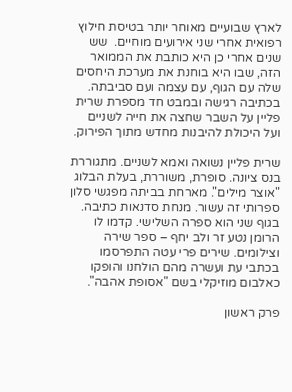לארץ שבועיים מאוחר יותר בטיסת חילוץ רפואית אחרי שני אירועים מוחיים.  שש שנים אחרי כן היא כותבת את הממואר הזה, שבו היא בוחנת את מערכת היחסים שלה עם הגוף, עם עצמה ועם סביבתה. בכתיבה רגישה ובמבט חד מספרת שרית פליין על השבר שחצה את חייה לשניים ועל היכולת להיבנות מחדש מתוך הפירוק.

שרית פליין נשואה ואמא לשניים. מתגוררת בנס ציונה. סופרת, משוררת, בעלת הבלוג "אוצר מילים". מארחת בביתה מפגשי סלון ספרותי זה עשור. מנחת סדנאות כתיבה. בגוף שני הוא ספרה השלישי. קדמו לו הרומן נטע זר ולב יחף – ספר שירה וצילומים. שירים פרי עטה התפרסמו בכתבי עת ועשרה מהם הולחנו והופקו כאלבום מוזיקלי בשם "אסופת אהבה".

פרק ראשון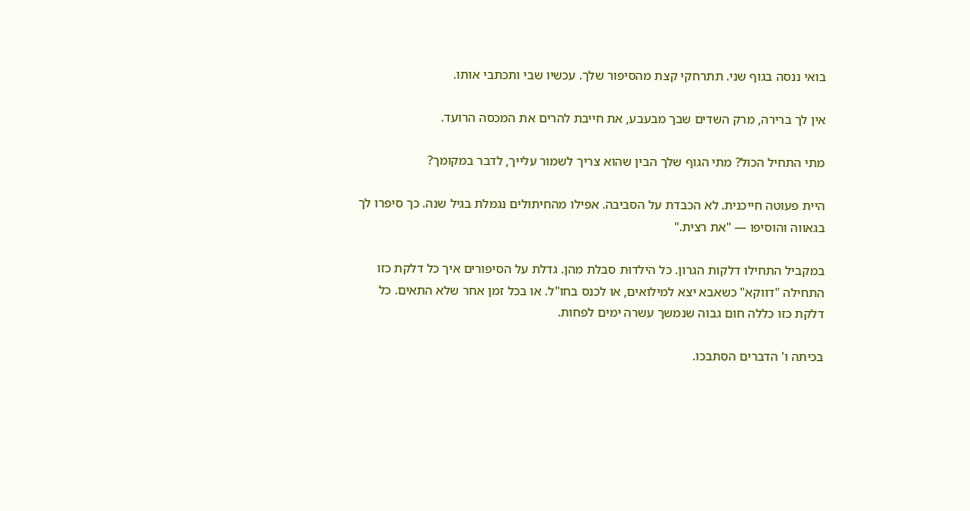בואי ננסה בגוף שני. תתרחקי קצת מהסיפור שלך. עכשיו שבי ותכתבי אותו.

אין לך ברירה, מרק השדים שבך מבעבע, את חייבת להרים את המכסה הרועד.

מתי התחיל הכול? מתי הגוף שלך הבין שהוא צריך לשמור עלייך, לדבר במקומך?

היית פעוטה חייכנית. לא הכבדת על הסביבה. אפילו מהחיתולים נגמלת בגיל שנה. כך סיפרו לך בגאווה והוסיפו — "את רצית."

במקביל התחילו דלקות הגרון. כל הילדוּת סבלת מהן. גדלת על הסיפורים איך כל דלקת כזו התחילה "דווקא" כשאבא יצא למילואים, או לכנס בחו"ל. או בכל זמן אחר שלא התאים. כל דלקת כזו כללה חום גבוה שנמשך עשרה ימים לפחות.

בכיתה ו' הדברים הסתבכו.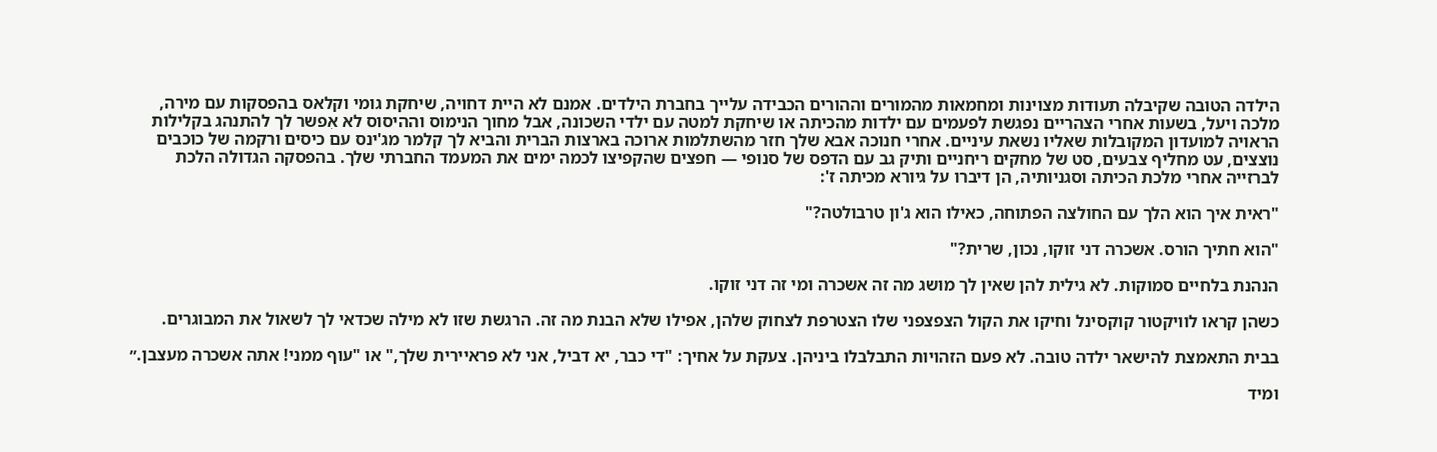הילדה הטובה שקיבלה תעודות מצוינות ומחמאות מהמורים וההורים הכבידה עלייך בחברת הילדים. אמנם לא היית דחויה, שיחקת גומי וקלאס בהפסקות עם מירה, מלכה ויעל, בשעות אחרי הצהריים נפגשת לפעמים עם ילדות מהכיתה או שיחקת למטה עם ילדי השכונה, אבל מחוך הנימוס וההיסוס לא אִפשר לך להתנהג בקלילות הראויה למועדון המקובלות שאליו נשאת עיניים. אחרי חנוכה אבא שלך חזר מהשתלמות ארוכה בארצות הברית והביא לך קלמר מג'ינס עם כיסים ורקמה של כוכבים נוצצים, עט מחליף צבעים, סט של מחקים ריחניים ותיק גב עם הדפס של סנופי — חפצים שהקפיצו לכמה ימים את המעמד החברתי שלך. בהפסקה הגדולה הלכת לברזייה אחרי מלכת הכיתה וסגניותיה, הן דיברו על גיורא מכיתה ז':

"ראית איך הוא הלך עם החולצה הפתוחה, כאילו הוא ג'ון טרבולטה?"

"הוא חתיך הורס. אשכרה דני זוקו, נכון, שרית?"

הנהנת בלחיים סמוקות. לא גילית להן שאין לך מושג מה זה אשכרה ומי זה דני זוקו.

כשהן קראו לוויקטור קוקסינל וחיקו את הקול הצפצפני שלו הצטרפת לצחוק שלהן, אפילו שלא הבנת מה זה. הרגשת שזו לא מילה שכדאי לך לשאול את המבוגרים.

בבית התאמצת להישאר ילדה טובה. לא פעם הזהויות התבלבלו ביניהן. צעקת על אחיך: "די כבר, יא דביל, אני לא פראיירית שלך," או "עוף ממני! אתה אשכרה מעצבן.״

ומיד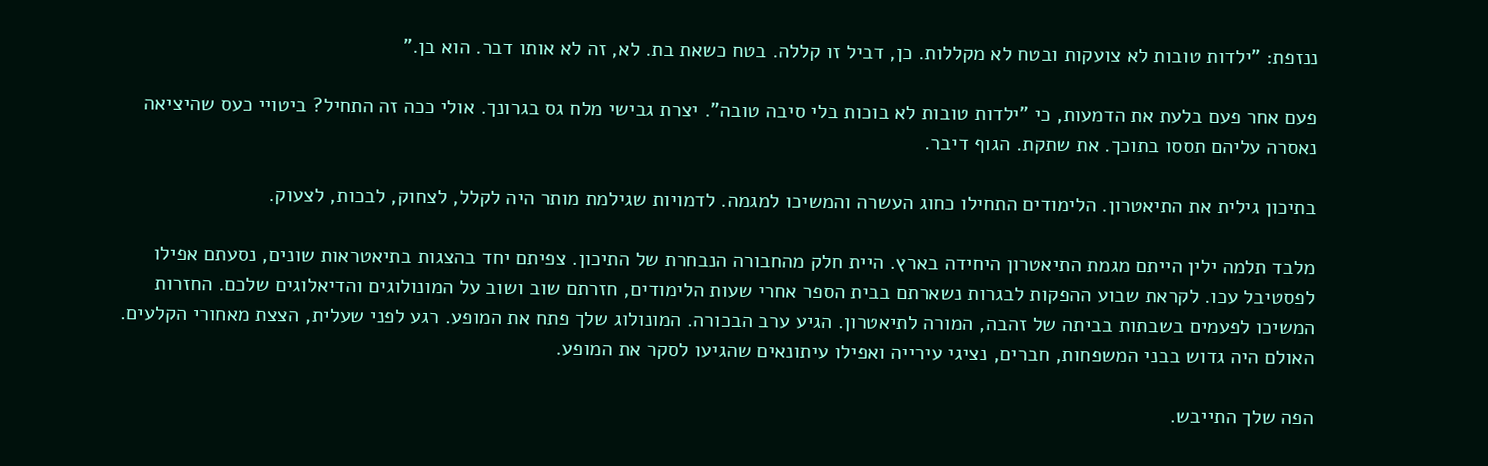ננזפת: "ילדות טובות לא צועקות ובטח לא מקללות. כן, דביל זו קללה. בטח כשאת בת. לא, זה לא אותו דבר. הוא בן."

פעם אחר פעם בלעת את הדמעות, כי "ילדות טובות לא בוכות בלי סיבה טובה". יצרת גבישי מלח גס בגרונך. אולי ככה זה התחיל? ביטויי כעס שהיציאה נאסרה עליהם תססו בתוכך. את שתקת. הגוף דיבר.

בתיכון גילית את התיאטרון. הלימודים התחילו כחוג העשרה והמשיכו למגמה. לדמויות שגילמת מותר היה לקלל, לצחוק, לבכות, לצעוק.

מלבד תלמה ילין הייתם מגמת התיאטרון היחידה בארץ. היית חלק מהחבורה הנבחרת של התיכון. צפיתם יחד בהצגות בתיאטראות שונים, נסעתם אפילו לפסטיבל עכו. לקראת שבוע ההפקות לבגרות נשארתם בבית הספר אחרי שעות הלימודים, חזרתם שוב ושוב על המונולוגים והדיאלוגים שלכם. החזרות המשיכו לפעמים בשבתות בביתה של זהבה, המורה לתיאטרון. הגיע ערב הבכורה. המונולוג שלך פתח את המופע. רגע לפני שעלית, הצצת מאחורי הקלעים. האולם היה גדוש בבני המשפחות, חברים, נציגי עירייה ואפילו עיתונאים שהגיעו לסקר את המופע.

הפה שלך התייבש.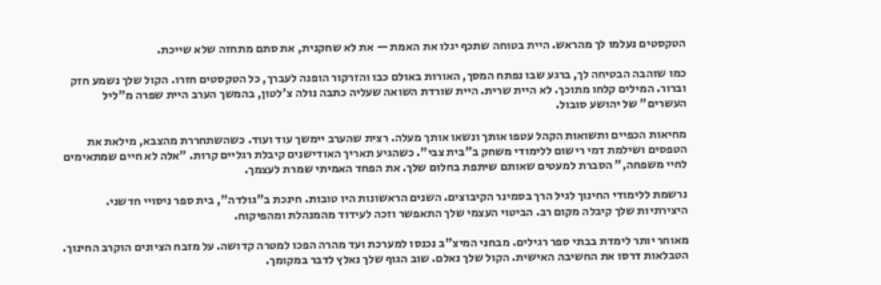הטקסטים נעלמו לך מהראש. היית בטוחה שתכף יגלו את האמת — את לא שחקנית, את סתם מתחזה שלא שייכת.

כמו שזהבה הבטיחה לך, ברגע שבו נפתח המסך, האורות באולם כבו והזרקור הופנה לעברך, כל הטקסטים חזרו. הקול שלך נשמע חזק וברור. המילים קלחו מתוכך. לא היית שרית. היית שורדת השואה שעליה כתבה נולה צ'לטון, בהמשך הערב היית שפרה מ"ליל העשרים" של יהושע סובול.

מחיאות הכפיים ותשואות הקהל עטפו אותך ונשאו אותך מעלה. רצית שהערב יימשך עוד ועוד. כשהשתחררת מהצבא, מילאת את הטפסים ושילמת דמי רישום ללימודי משחק ב"בית צבי". כשהגיע תאריך האודישנים קיבלת רגליים קרות. "אלה לא חיים שמתאימים לחיי משפחה," הסברת למעטים שאותם שיתפת בחלום שלך. את הפחד האמיתי שמרת לעצמך.

נרשמת ללימודי החינוך לגיל הרך בסמינר הקיבוצים. השנים הראשונות היו טובות. חינכת ב"גולדה", בית ספר ניסויי חדשני. היצירתיות שלך קיבלה מקום רב. הביטוי העצמי שלך התאפשר וזכה לעידוד מהמנהלת ומהפיקוח.

מאוחר יותר לימדת בבתי ספר רגילים. מבחני המיצ"ב נכנסו למערכת ועד מהרה הפכו למטרה קדושה. על מזבח הציונים הוקרב החינוך. הטבלאות דרסו את החשיבה האישית. הקול שלך נאלם. שוב הגוף שלך נאלץ לדבר במקומך.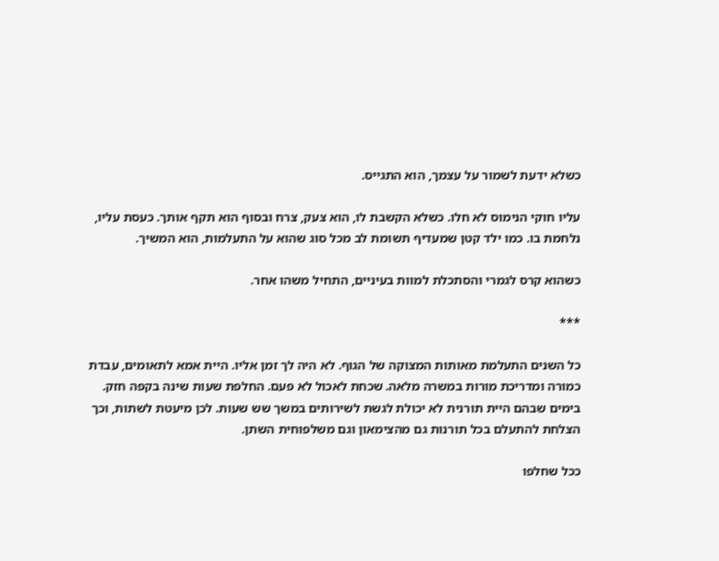כשלא ידעת לשמור על עצמך, הוא התגייס.

עליו חוקי הנימוס לא חלו. כשלא הקשבת לו, הוא צעק, צרח ובסוף הוא תקף אותך. כעסת עליו, נלחמת בו. כמו ילד קטן שמעדיף תשומת לב מכל סוג שהוא על התעלמות, הוא המשיך.

כשהוא קרס לגמרי והסתכלת למוות בעיניים, התחיל משהו אחר.

***

כל השנים התעלמת מאותות המצוקה של הגוף. לא היה לך זמן אליו. היית אמא לתאומים, עבדת כמורה ומדריכת מורות במשרה מלאה. שכחת לאכול לא פעם. החלפת שעות שינה בקפה חזק. בימים שבהם היית תורנית לא יכולת לגשת לשירותים במשך שש שעות. לכן מיעטת לשתות, וכך הצלחת להתעלם בכל תורנות גם מהצימאון וגם משלפוחית השתן.

ככל שחלפו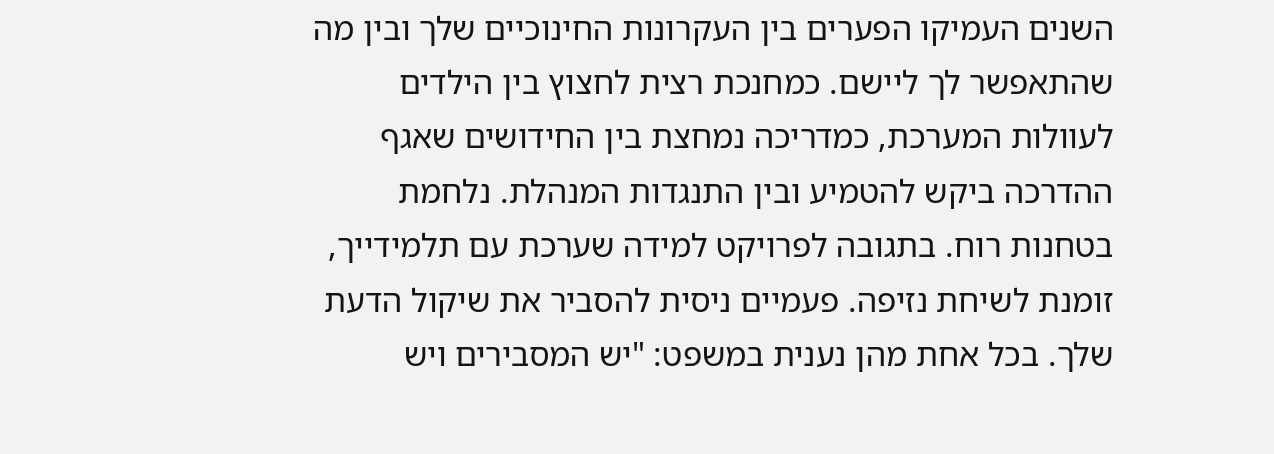השנים העמיקו הפערים בין העקרונות החינוכיים שלך ובין מה שהתאפשר לך ליישם. כמחנכת רצית לחצוץ בין הילדים לעוולות המערכת, כמדריכה נמחצת בין החידושים שאגף ההדרכה ביקש להטמיע ובין התנגדות המנהלת. נלחמת בטחנות רוח. בתגובה לפרויקט למידה שערכת עם תלמידייך, זומנת לשיחת נזיפה. פעמיים ניסית להסביר את שיקול הדעת שלך. בכל אחת מהן נענית במשפט: "יש המסבירים ויש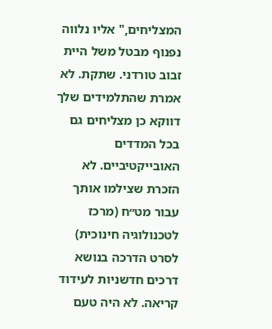המצליחים," אליו נלווה נפנוף מבטל משל היית זבוב טורדני. שתקת. לא אמרת שהתלמידים שלך דווקא כן מצליחים גם בכל המדדים האובייקטיביים. לא הזכרת שצילמו אותך עבור מט״ח (מרכז לטכנולוגיה חינוכית) לסרט הדרכה בנושא דרכים חדשניות לעידוד קריאה. לא היה טעם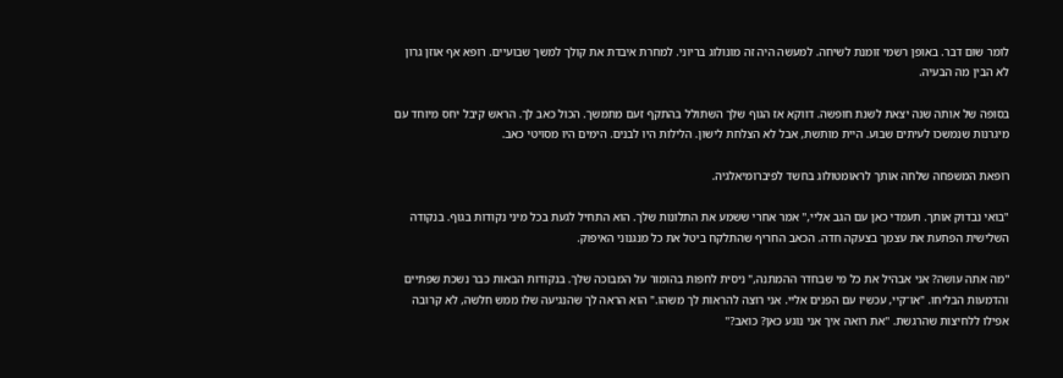לומר שום דבר. באופן רשמי זומנת לשיחה. למעשה היה זה מונולוג בריוני. למחרת איבדת את קולך למשך שבועיים. רופא אף אוזן גרון לא הבין מה הבעיה.

בסופה של אותה שנה יצאת לשנת חופשה. דווקא אז הגוף שלך השתולל בהתקף זעם מתמשך. הכול כאב לך. הראש קיבל יחס מיוחד עם מיגרנות שנמשכו לעיתים שבוע. היית מותשת, אבל לא הצלחת לישון. הלילות היו לבנים. הימים היו מסויטי כאב.

רופאת המשפחה שלחה אותך לראומטולוג בחשד לפיברומיאלגיה.

"בואי נבדוק אותך. תעמדי כאן עם הגב אליי," אמר אחרי ששמע את התלונות שלך. הוא התחיל לגעת בכל מיני נקודות בגוף. בנקודה השלישית הפתעת את עצמך בצעקה חדה. הכאב החריף שהתלקח ביטל את כל מנגנוני האיפוק.

"מה אתה עושה? אני אבהיל את כל מי שבחדר ההמתנה," ניסית לחפות בהומור על המבוכה שלך. בנקודות הבאות כבר נשכת שפתיים והדמעות הבליחו. "או־קיי, עכשיו עם הפנים אליי. אני רוצה להראות לך משהו." הוא הראה לך שהנגיעה שלו ממש חלשה, לא קרובה אפילו ללחיצות שהרגשת. "את רואה איך אני נוגע כאן? כואב?"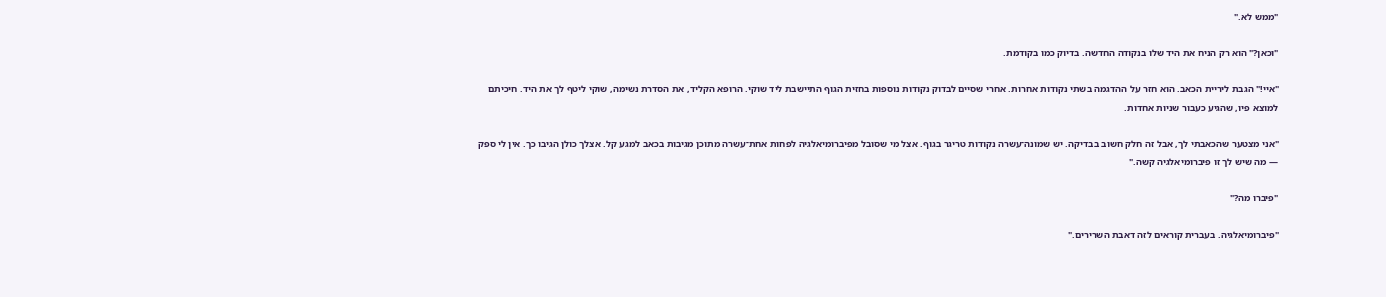"ממש לא."

"וכאן?" הוא רק הניח את היד שלו בנקודה החדשה. בדיוק כמו בקודמת.

"איי!" הגבת ליריית הכאב. הוא חזר על ההדגמה בשתי נקודות אחרות. אחרי שסיים לבדוק נקודות נוספות בחזית הגוף התיישבת ליד שוקי. הרופא הקליד, את הסדרת נשימה, שוקי ליטף לך את היד. חיכיתם למוצא פיו, שהגיע כעבור שניות אחדות.

"אני מצטער שהכאבתי לך, אבל זה חלק חשוב בבדיקה. יש שמונה־עשרה נקודות טריגר בגוף. אצל מי שסובל מפיברומיאלגיה לפחות אחת־עשרה מתוכן מגיבות בכאב למגע קל. אצלך כולן הגיבו כך. אין לי ספק — מה שיש לך זו פיברומיאלגיה קשה."

"פיברו מה?"

"פיברומיאלגיה. בעברית קוראים לזה דאבת השרירים."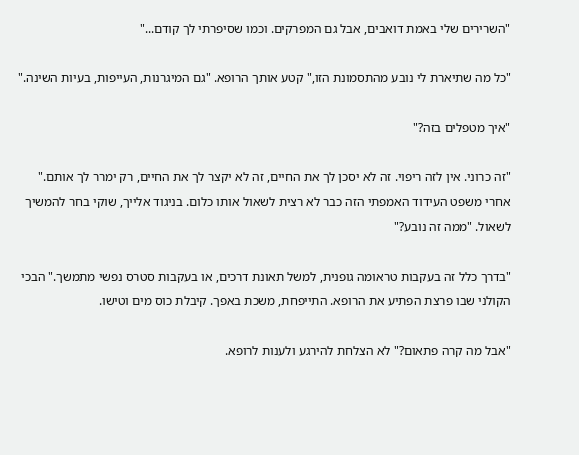"השרירים שלי באמת דואבים, אבל גם המפרקים. וכמו שסיפרתי לך קודם..."

"כל מה שתיארת לי נובע מהתסמונת הזו," קטע אותך הרופא. "גם המיגרנות, העייפות, בעיות השינה."

"איך מטפלים בזה?"

"זה כרוני. אין לזה ריפוי. זה לא יסכן לך את החיים, זה לא יקצר לך את החיים, רק ימרר לך אותם." אחרי משפט העידוד האמפתי הזה כבר לא רצית לשאול אותו כלום. בניגוד אלייך, שוקי בחר להמשיך לשאול. "ממה זה נובע?"

"בדרך כלל זה בעקבות טראומה גופנית, למשל תאונת דרכים, או בעקבות סטרס נפשי מתמשך." הבכי הקולני שבו פרצת הפתיע את הרופא. התייפחת, משכת באפך. קיבלת כוס מים וטישו.

"אבל מה קרה פתאום?" לא הצלחת להירגע ולענות לרופא.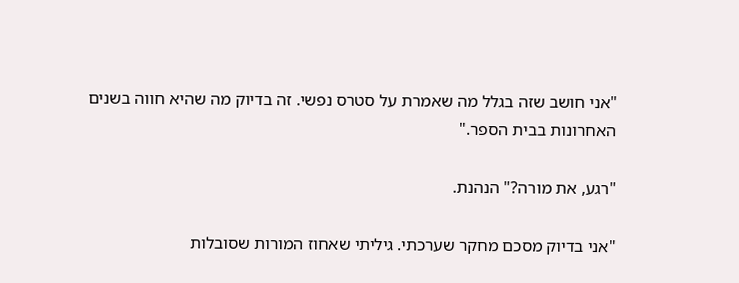"אני חושב שזה בגלל מה שאמרת על סטרס נפשי. זה בדיוק מה שהיא חווה בשנים האחרונות בבית הספר."

"רגע, את מורה?" הנהנת.

"אני בדיוק מסכם מחקר שערכתי. גיליתי שאחוז המורות שסובלות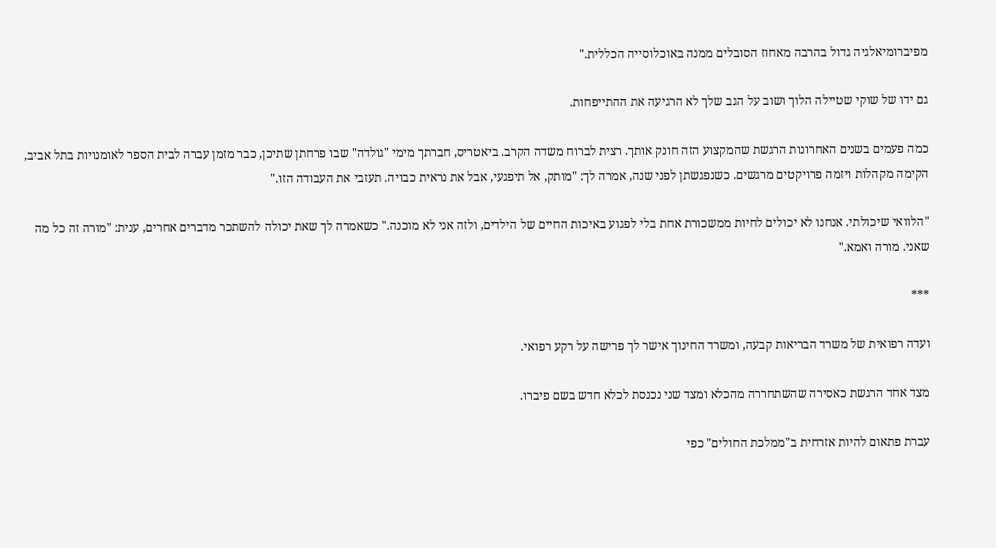מפיברומיאלגיה גדול בהרבה מאחוז הסובלים ממנה באוכלוסייה הכללית."

גם ידו של שוקי שטיילה הלוך ושוב על הגב שלך לא הרגיעה את ההתייפחות.

כמה פעמים בשנים האחרונות הרגשת שהמקצוע הזה חונק אותך. רצית לברוח משדה הקרב. ביאטריס, חברתך מימי "גולדה" שבו פרחתן שתיכן, כבר מזמן עברה לבית הספר לאומנויות בתל אביב, הקימה מקהלות ויזמה פרויקטים מרגשים. כשנפגשתן לפני שנה, אמרה לך: "מותק, אל תיפגעי, אבל את נראית כבויה. תעזבי את העבודה הזו."

"הלוואי שיכולתי. אנחנו לא יכולים לחיות ממשכורת אחת בלי לפגוע באיכות החיים של הילדים, ולזה אני לא מוכנה." כשאמרה לך שאת יכולה להשתכר מדברים אחרים, ענית: "מורה זה כל מה שאני. מורה ואמא."

***

ועדה רפואית של משרד הבריאות קבעה, ומשרד החינוך אישר לך פרישה על רקע רפואי.

מצד אחד הרגשת כאסירה שהשתחררה מהכלא ומצד שני נכנסת לכלא חדש בשם פיברו.

עברת פתאום להיות אזרחית ב"ממלכת החולים" כפי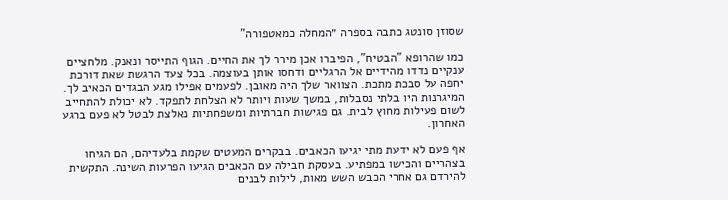שסוזן סונטג כתבה בספרה ״המחלה כמאטפורה"

כמו שהרופא "הבטיח", הפיברו אכן מירר לך את החיים. הגוף התייסר ונאנק. מלחציים ענקיים נדדו מהידיים אל הרגליים ודחסו אותן בעוצמה. בכל צעד הרגשת שאת דורכת יחפה על סבכת מתכת. הצוואר שלך היה מאובן. לפעמים אפילו מגע הבגדים הכאיב לך. המיגרנות היו בלתי נסבלות, במשך שעות ויותר לא הצלחת לתפקד. לא יכולת להתחייב לשום פעילות מחוץ לבית. גם פגישות חברתיות ומשפחתיות נאלצת לבטל לא פעם ברגע האחרון.

אף פעם לא ידעת מתי יגיעו הכאבים. בבקרים המעטים שקמת בלעדיהם, הם הגיחו בצהריים והכישו במפתיע. בעסקת חבילה עם הכאבים הגיעו הפרעות השינה. התקשית להירדם גם אחרי הכבש השש מאות, לילות לבנים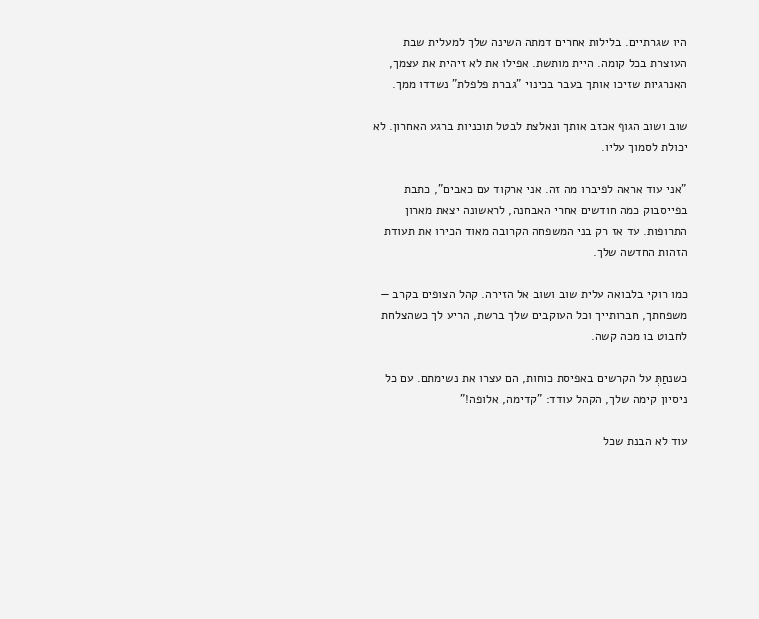היו שגרתיים. בלילות אחרים דמתה השינה שלך למעלית שבת העוצרת בכל קומה. היית מותשת. אפילו את לא זיהית את עצמך, האנרגיות שזיכו אותך בעבר בכינוי "גברת פלפלת" נשדדו ממך.

שוב ושוב הגוף אכזב אותך ונאלצת לבטל תוכניות ברגע האחרון. לא יכולת לסמוך עליו.

"אני עוד אראה לפיברו מה זה. אני ארקוד עם כאבים", כתבת בפייסבוק כמה חודשים אחרי האבחנה, לראשונה יצאת מארון התרופות. עד אז רק בני המשפחה הקרובה מאוד הכירו את תעודת הזהות החדשה שלך.

כמו רוקי בלבואה עלית שוב ושוב אל הזירה. קהל הצופים בקרב — משפחתך, חברותייך וכל העוקבים שלך ברשת, הריע לך כשהצלחת לחבוט בו מכה קשה.

כשנחַתְּ על הקרשים באפיסת כוחות, הם עצרו את נשימתם. עם כל ניסיון קימה שלך, הקהל עודד: "קדימה, אלופה!"

עוד לא הבנת שכל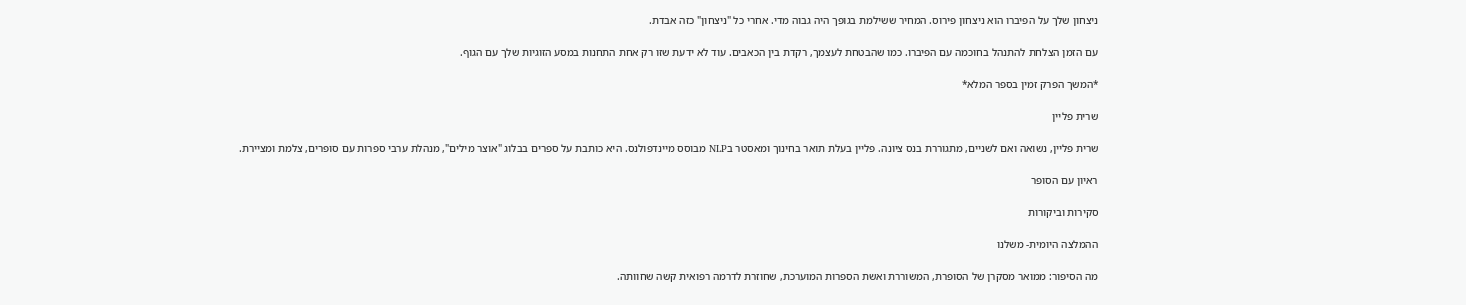ניצחון שלך על הפיברו הוא ניצחון פירוס. המחיר ששילמת בגופך היה גבוה מדי. אחרי כל "ניצחון" כזה אבדת.

עם הזמן הצלחת להתנהל בחוכמה עם הפיברו. כמו שהבטחת לעצמך, רקדת בין הכאבים. עוד לא ידעת שזו רק אחת התחנות במסע הזוגיות שלך עם הגוף.

*המשך הפרק זמין בספר המלא*

שרית פליין

שרית פליין, נשואה ואם לשניים, מתגוררת בנס ציונה. פליין בעלת תואר בחינוך ומאסטר בNLP מבוסס מיינדפולנס. היא כותבת על ספרים בבלוג "אוצר מילים", מנהלת ערבי ספרות עם סופרים, צלמת ומציירת.

ראיון עם הסופר

סקירות וביקורות

ההמלצה היומית- משלנו

מה הסיפור: ממואר מסקרן של הסופרת, המשוררת ואשת הספרות המוערכת, שחוזרת לדרמה רפואית קשה שחוותה.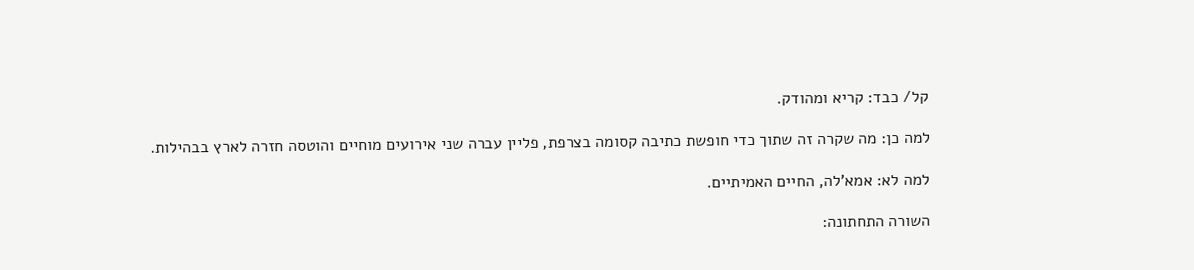קל/ כבד: קריא ומהודק.

למה כן: מה שקרה זה שתוך כדי חופשת כתיבה קסומה בצרפת, פליין עברה שני אירועים מוחיים והוטסה חזרה לארץ בבהילות.

למה לא: אמא'לה, החיים האמיתיים.

השורה התחתונה: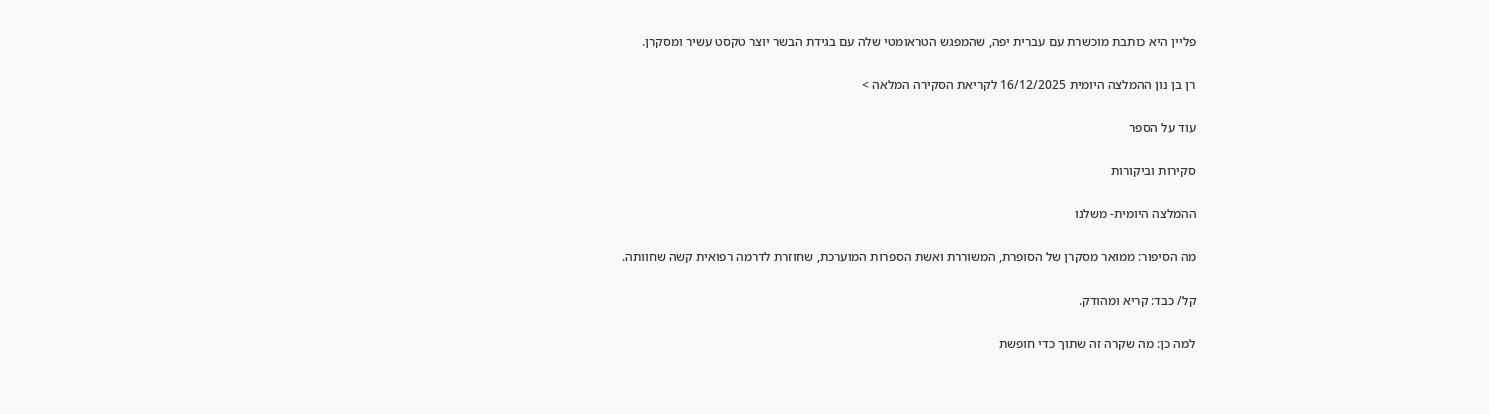פליין היא כותבת מוכשרת עם עברית יפה, שהמפגש הטראומטי שלה עם בגידת הבשר יוצר טקסט עשיר ומסקרן.

רן בן נון ההמלצה היומית 16/12/2025 לקריאת הסקירה המלאה >

עוד על הספר

סקירות וביקורות

ההמלצה היומית- משלנו

מה הסיפור: ממואר מסקרן של הסופרת, המשוררת ואשת הספרות המוערכת, שחוזרת לדרמה רפואית קשה שחוותה.

קל/ כבד: קריא ומהודק.

למה כן: מה שקרה זה שתוך כדי חופשת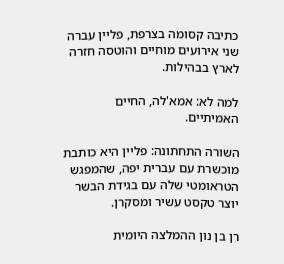כתיבה קסומה בצרפת, פליין עברה שני אירועים מוחיים והוטסה חזרה לארץ בבהילות.

למה לא: אמא'לה, החיים האמיתיים.

השורה התחתונה: פליין היא כותבת מוכשרת עם עברית יפה, שהמפגש הטראומטי שלה עם בגידת הבשר יוצר טקסט עשיר ומסקרן.

רן בן נון ההמלצה היומית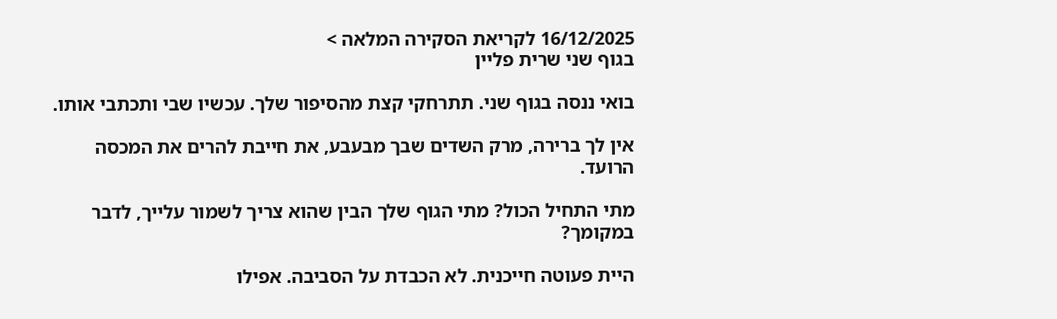16/12/2025 לקריאת הסקירה המלאה >
בגוף שני שרית פליין

בואי ננסה בגוף שני. תתרחקי קצת מהסיפור שלך. עכשיו שבי ותכתבי אותו.

אין לך ברירה, מרק השדים שבך מבעבע, את חייבת להרים את המכסה הרועד.

מתי התחיל הכול? מתי הגוף שלך הבין שהוא צריך לשמור עלייך, לדבר במקומך?

היית פעוטה חייכנית. לא הכבדת על הסביבה. אפילו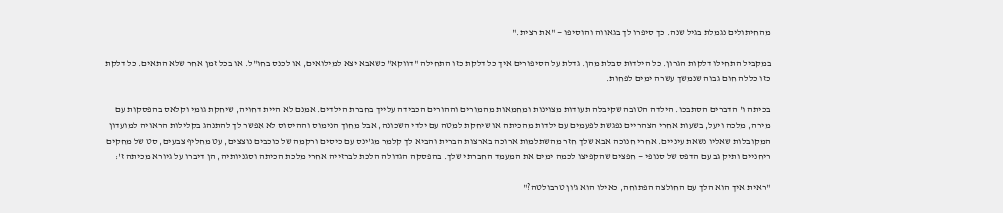מהחיתולים נגמלת בגיל שנה. כך סיפרו לך בגאווה והוסיפו — "את רצית."

במקביל התחילו דלקות הגרון. כל הילדוּת סבלת מהן. גדלת על הסיפורים איך כל דלקת כזו התחילה "דווקא" כשאבא יצא למילואים, או לכנס בחו"ל. או בכל זמן אחר שלא התאים. כל דלקת כזו כללה חום גבוה שנמשך עשרה ימים לפחות.

בכיתה ו' הדברים הסתבכו. הילדה הטובה שקיבלה תעודות מצוינות ומחמאות מהמורים וההורים הכבידה עלייך בחברת הילדים. אמנם לא היית דחויה, שיחקת גומי וקלאס בהפסקות עם מירה, מלכה ויעל, בשעות אחרי הצהריים נפגשת לפעמים עם ילדות מהכיתה או שיחקת למטה עם ילדי השכונה, אבל מחוך הנימוס וההיסוס לא אִפשר לך להתנהג בקלילות הראויה למועדון המקובלות שאליו נשאת עיניים. אחרי חנוכה אבא שלך חזר מהשתלמות ארוכה בארצות הברית והביא לך קלמר מג'ינס עם כיסים ורקמה של כוכבים נוצצים, עט מחליף צבעים, סט של מחקים ריחניים ותיק גב עם הדפס של סנופי — חפצים שהקפיצו לכמה ימים את המעמד החברתי שלך. בהפסקה הגדולה הלכת לברזייה אחרי מלכת הכיתה וסגניותיה, הן דיברו על גיורא מכיתה ז':

"ראית איך הוא הלך עם החולצה הפתוחה, כאילו הוא ג'ון טרבולטה?"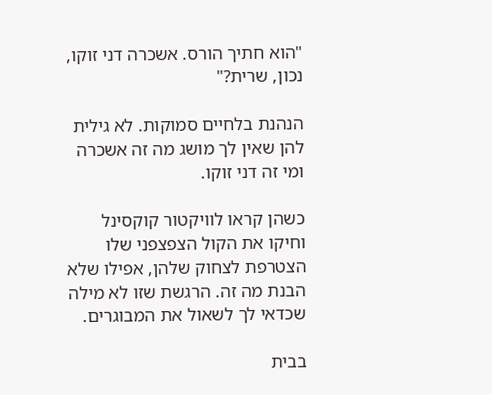"הוא חתיך הורס. אשכרה דני זוקו, נכון, שרית?"

הנהנת בלחיים סמוקות. לא גילית להן שאין לך מושג מה זה אשכרה ומי זה דני זוקו.

כשהן קראו לוויקטור קוקסינל וחיקו את הקול הצפצפני שלו הצטרפת לצחוק שלהן, אפילו שלא הבנת מה זה. הרגשת שזו לא מילה שכדאי לך לשאול את המבוגרים.

בבית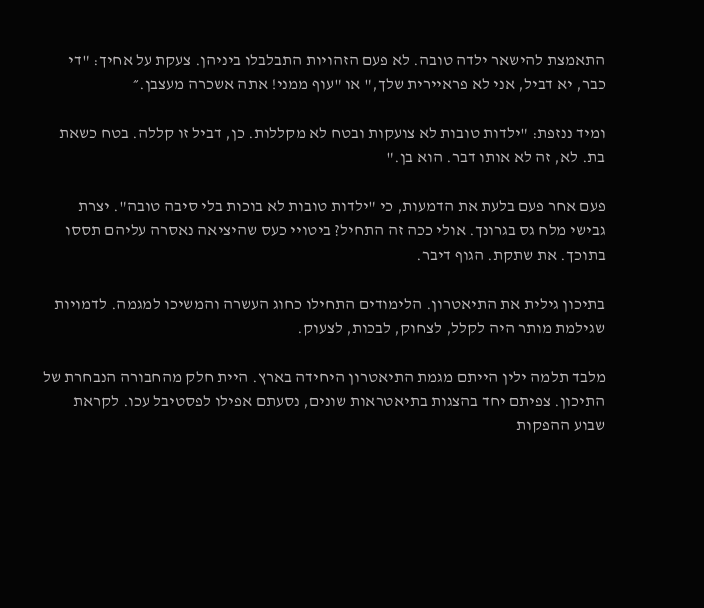התאמצת להישאר ילדה טובה. לא פעם הזהויות התבלבלו ביניהן. צעקת על אחיך: "די כבר, יא דביל, אני לא פראיירית שלך," או "עוף ממני! אתה אשכרה מעצבן.״

ומיד ננזפת: "ילדות טובות לא צועקות ובטח לא מקללות. כן, דביל זו קללה. בטח כשאת בת. לא, זה לא אותו דבר. הוא בן."

פעם אחר פעם בלעת את הדמעות, כי "ילדות טובות לא בוכות בלי סיבה טובה". יצרת גבישי מלח גס בגרונך. אולי ככה זה התחיל? ביטויי כעס שהיציאה נאסרה עליהם תססו בתוכך. את שתקת. הגוף דיבר.

בתיכון גילית את התיאטרון. הלימודים התחילו כחוג העשרה והמשיכו למגמה. לדמויות שגילמת מותר היה לקלל, לצחוק, לבכות, לצעוק.

מלבד תלמה ילין הייתם מגמת התיאטרון היחידה בארץ. היית חלק מהחבורה הנבחרת של התיכון. צפיתם יחד בהצגות בתיאטראות שונים, נסעתם אפילו לפסטיבל עכו. לקראת שבוע ההפקות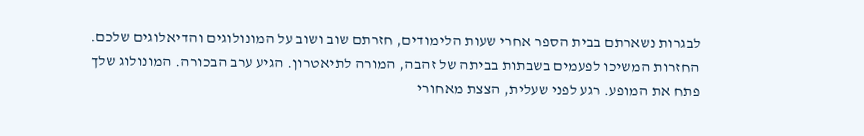לבגרות נשארתם בבית הספר אחרי שעות הלימודים, חזרתם שוב ושוב על המונולוגים והדיאלוגים שלכם. החזרות המשיכו לפעמים בשבתות בביתה של זהבה, המורה לתיאטרון. הגיע ערב הבכורה. המונולוג שלך פתח את המופע. רגע לפני שעלית, הצצת מאחורי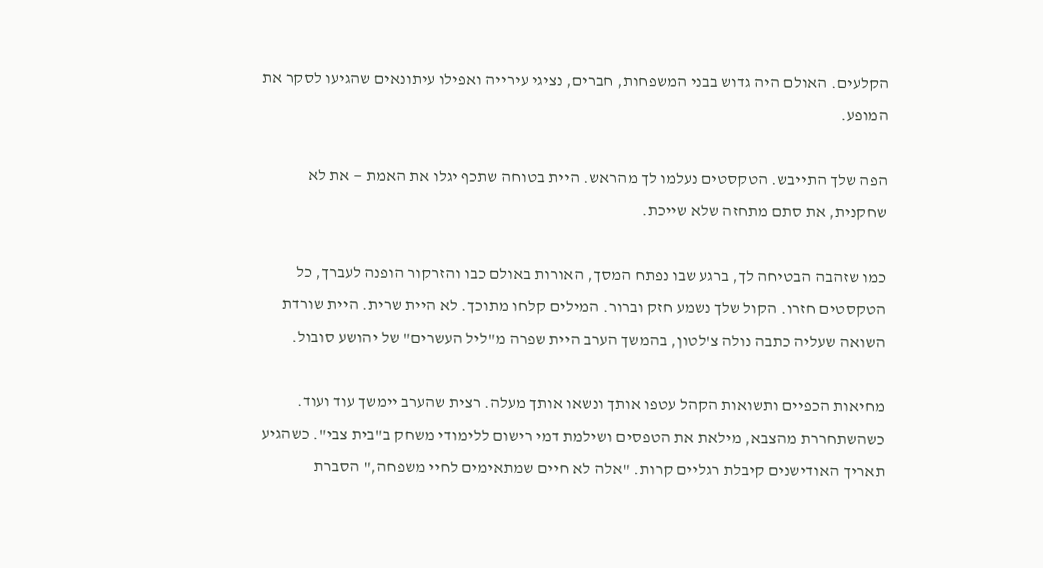הקלעים. האולם היה גדוש בבני המשפחות, חברים, נציגי עירייה ואפילו עיתונאים שהגיעו לסקר את המופע.

הפה שלך התייבש. הטקסטים נעלמו לך מהראש. היית בטוחה שתכף יגלו את האמת — את לא שחקנית, את סתם מתחזה שלא שייכת.

כמו שזהבה הבטיחה לך, ברגע שבו נפתח המסך, האורות באולם כבו והזרקור הופנה לעברך, כל הטקסטים חזרו. הקול שלך נשמע חזק וברור. המילים קלחו מתוכך. לא היית שרית. היית שורדת השואה שעליה כתבה נולה צ'לטון, בהמשך הערב היית שפרה מ"ליל העשרים" של יהושע סובול.

מחיאות הכפיים ותשואות הקהל עטפו אותך ונשאו אותך מעלה. רצית שהערב יימשך עוד ועוד. כשהשתחררת מהצבא, מילאת את הטפסים ושילמת דמי רישום ללימודי משחק ב"בית צבי". כשהגיע תאריך האודישנים קיבלת רגליים קרות. "אלה לא חיים שמתאימים לחיי משפחה," הסברת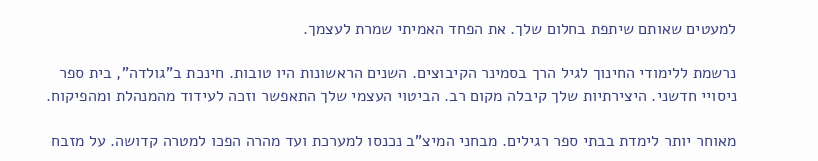למעטים שאותם שיתפת בחלום שלך. את הפחד האמיתי שמרת לעצמך.

נרשמת ללימודי החינוך לגיל הרך בסמינר הקיבוצים. השנים הראשונות היו טובות. חינכת ב"גולדה", בית ספר ניסויי חדשני. היצירתיות שלך קיבלה מקום רב. הביטוי העצמי שלך התאפשר וזכה לעידוד מהמנהלת ומהפיקוח.

מאוחר יותר לימדת בבתי ספר רגילים. מבחני המיצ"ב נכנסו למערכת ועד מהרה הפכו למטרה קדושה. על מזבח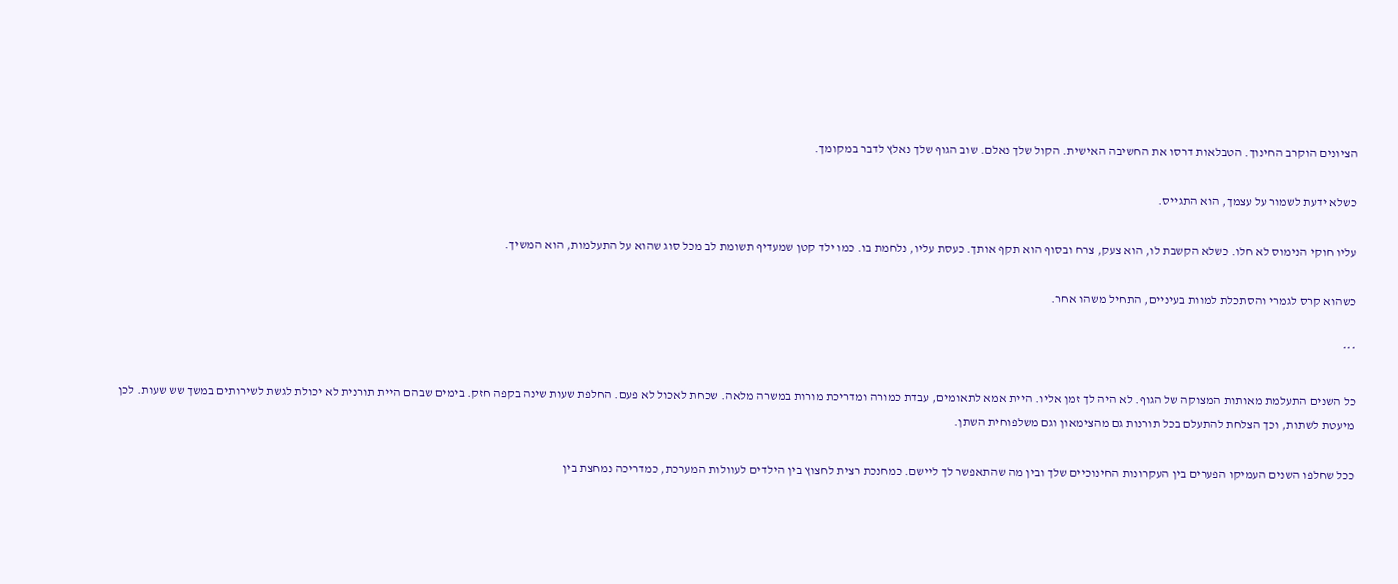הציונים הוקרב החינוך. הטבלאות דרסו את החשיבה האישית. הקול שלך נאלם. שוב הגוף שלך נאלץ לדבר במקומך.

כשלא ידעת לשמור על עצמך, הוא התגייס.

עליו חוקי הנימוס לא חלו. כשלא הקשבת לו, הוא צעק, צרח ובסוף הוא תקף אותך. כעסת עליו, נלחמת בו. כמו ילד קטן שמעדיף תשומת לב מכל סוג שהוא על התעלמות, הוא המשיך.

כשהוא קרס לגמרי והסתכלת למוות בעיניים, התחיל משהו אחר.

***

כל השנים התעלמת מאותות המצוקה של הגוף. לא היה לך זמן אליו. היית אמא לתאומים, עבדת כמורה ומדריכת מורות במשרה מלאה. שכחת לאכול לא פעם. החלפת שעות שינה בקפה חזק. בימים שבהם היית תורנית לא יכולת לגשת לשירותים במשך שש שעות. לכן מיעטת לשתות, וכך הצלחת להתעלם בכל תורנות גם מהצימאון וגם משלפוחית השתן.

ככל שחלפו השנים העמיקו הפערים בין העקרונות החינוכיים שלך ובין מה שהתאפשר לך ליישם. כמחנכת רצית לחצוץ בין הילדים לעוולות המערכת, כמדריכה נמחצת בין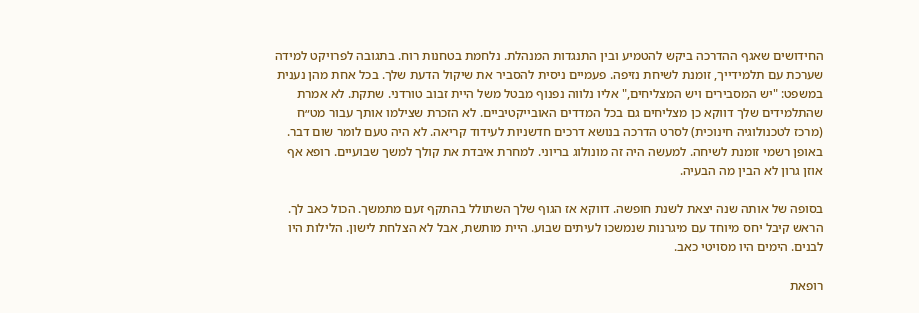החידושים שאגף ההדרכה ביקש להטמיע ובין התנגדות המנהלת. נלחמת בטחנות רוח. בתגובה לפרויקט למידה שערכת עם תלמידייך, זומנת לשיחת נזיפה. פעמיים ניסית להסביר את שיקול הדעת שלך. בכל אחת מהן נענית במשפט: "יש המסבירים ויש המצליחים," אליו נלווה נפנוף מבטל משל היית זבוב טורדני. שתקת. לא אמרת שהתלמידים שלך דווקא כן מצליחים גם בכל המדדים האובייקטיביים. לא הזכרת שצילמו אותך עבור מט״ח (מרכז לטכנולוגיה חינוכית) לסרט הדרכה בנושא דרכים חדשניות לעידוד קריאה. לא היה טעם לומר שום דבר. באופן רשמי זומנת לשיחה. למעשה היה זה מונולוג בריוני. למחרת איבדת את קולך למשך שבועיים. רופא אף אוזן גרון לא הבין מה הבעיה.

בסופה של אותה שנה יצאת לשנת חופשה. דווקא אז הגוף שלך השתולל בהתקף זעם מתמשך. הכול כאב לך. הראש קיבל יחס מיוחד עם מיגרנות שנמשכו לעיתים שבוע. היית מותשת, אבל לא הצלחת לישון. הלילות היו לבנים. הימים היו מסויטי כאב.

רופאת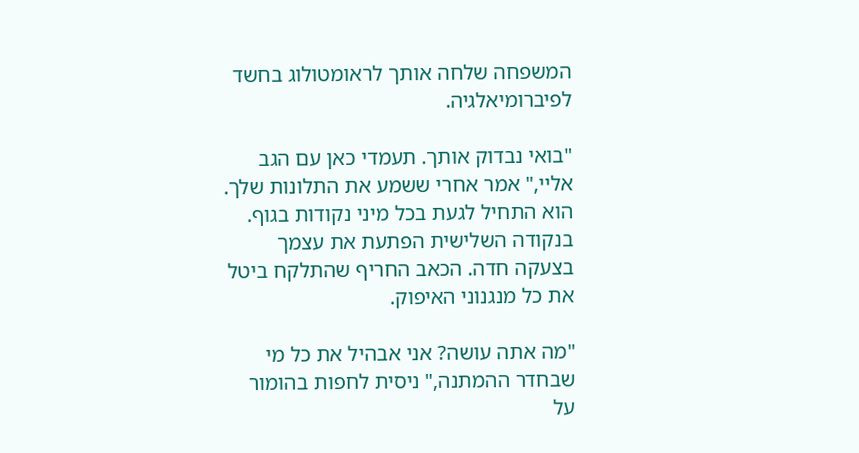המשפחה שלחה אותך לראומטולוג בחשד לפיברומיאלגיה.

"בואי נבדוק אותך. תעמדי כאן עם הגב אליי," אמר אחרי ששמע את התלונות שלך. הוא התחיל לגעת בכל מיני נקודות בגוף. בנקודה השלישית הפתעת את עצמך בצעקה חדה. הכאב החריף שהתלקח ביטל את כל מנגנוני האיפוק.

"מה אתה עושה? אני אבהיל את כל מי שבחדר ההמתנה," ניסית לחפות בהומור על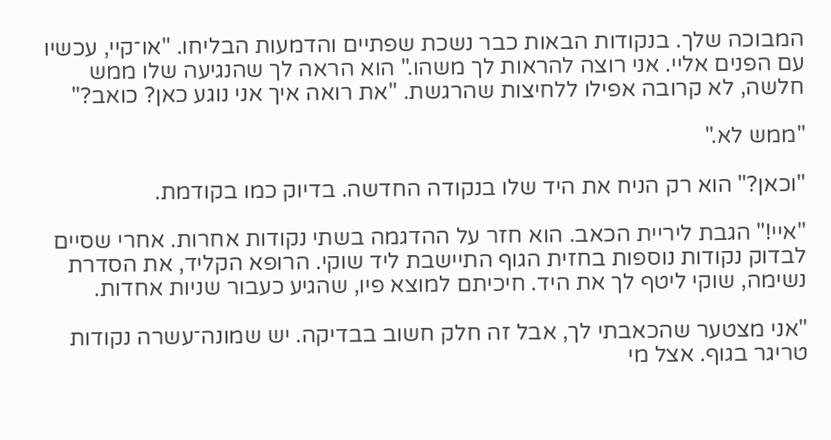המבוכה שלך. בנקודות הבאות כבר נשכת שפתיים והדמעות הבליחו. "או־קיי, עכשיו עם הפנים אליי. אני רוצה להראות לך משהו." הוא הראה לך שהנגיעה שלו ממש חלשה, לא קרובה אפילו ללחיצות שהרגשת. "את רואה איך אני נוגע כאן? כואב?"

"ממש לא."

"וכאן?" הוא רק הניח את היד שלו בנקודה החדשה. בדיוק כמו בקודמת.

"איי!" הגבת ליריית הכאב. הוא חזר על ההדגמה בשתי נקודות אחרות. אחרי שסיים לבדוק נקודות נוספות בחזית הגוף התיישבת ליד שוקי. הרופא הקליד, את הסדרת נשימה, שוקי ליטף לך את היד. חיכיתם למוצא פיו, שהגיע כעבור שניות אחדות.

"אני מצטער שהכאבתי לך, אבל זה חלק חשוב בבדיקה. יש שמונה־עשרה נקודות טריגר בגוף. אצל מי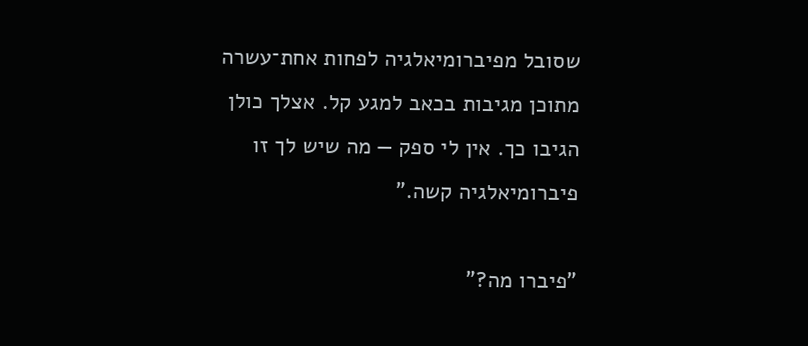שסובל מפיברומיאלגיה לפחות אחת־עשרה מתוכן מגיבות בכאב למגע קל. אצלך כולן הגיבו כך. אין לי ספק — מה שיש לך זו פיברומיאלגיה קשה."

"פיברו מה?"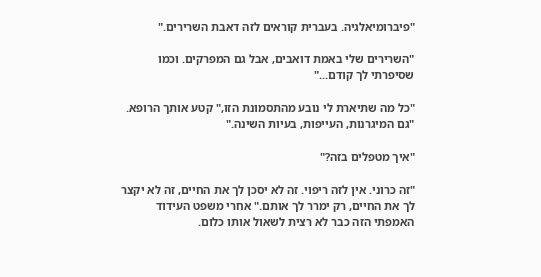"פיברומיאלגיה. בעברית קוראים לזה דאבת השרירים."

"השרירים שלי באמת דואבים, אבל גם המפרקים. וכמו שסיפרתי לך קודם..."

"כל מה שתיארת לי נובע מהתסמונת הזו," קטע אותך הרופא. "גם המיגרנות, העייפות, בעיות השינה."

"איך מטפלים בזה?"

"זה כרוני. אין לזה ריפוי. זה לא יסכן לך את החיים, זה לא יקצר לך את החיים, רק ימרר לך אותם." אחרי משפט העידוד האמפתי הזה כבר לא רצית לשאול אותו כלום.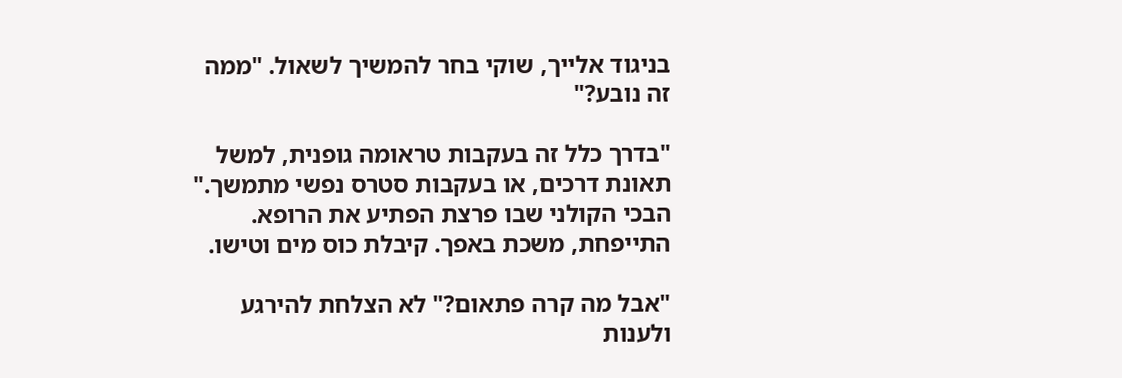בניגוד אלייך, שוקי בחר להמשיך לשאול. "ממה זה נובע?"

"בדרך כלל זה בעקבות טראומה גופנית, למשל תאונת דרכים, או בעקבות סטרס נפשי מתמשך." הבכי הקולני שבו פרצת הפתיע את הרופא. התייפחת, משכת באפך. קיבלת כוס מים וטישו.

"אבל מה קרה פתאום?" לא הצלחת להירגע ולענות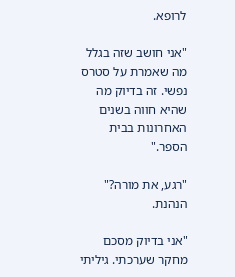לרופא.

"אני חושב שזה בגלל מה שאמרת על סטרס נפשי. זה בדיוק מה שהיא חווה בשנים האחרונות בבית הספר."

"רגע, את מורה?" הנהנת.

"אני בדיוק מסכם מחקר שערכתי. גיליתי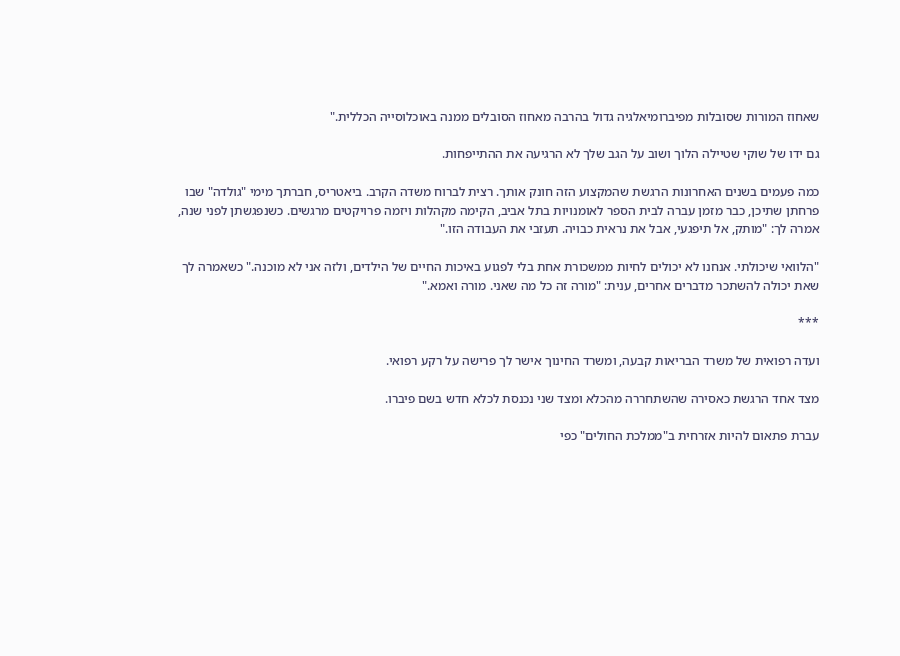שאחוז המורות שסובלות מפיברומיאלגיה גדול בהרבה מאחוז הסובלים ממנה באוכלוסייה הכללית."

גם ידו של שוקי שטיילה הלוך ושוב על הגב שלך לא הרגיעה את ההתייפחות.

כמה פעמים בשנים האחרונות הרגשת שהמקצוע הזה חונק אותך. רצית לברוח משדה הקרב. ביאטריס, חברתך מימי "גולדה" שבו פרחתן שתיכן, כבר מזמן עברה לבית הספר לאומנויות בתל אביב, הקימה מקהלות ויזמה פרויקטים מרגשים. כשנפגשתן לפני שנה, אמרה לך: "מותק, אל תיפגעי, אבל את נראית כבויה. תעזבי את העבודה הזו."

"הלוואי שיכולתי. אנחנו לא יכולים לחיות ממשכורת אחת בלי לפגוע באיכות החיים של הילדים, ולזה אני לא מוכנה." כשאמרה לך שאת יכולה להשתכר מדברים אחרים, ענית: "מורה זה כל מה שאני. מורה ואמא."

***

ועדה רפואית של משרד הבריאות קבעה, ומשרד החינוך אישר לך פרישה על רקע רפואי.

מצד אחד הרגשת כאסירה שהשתחררה מהכלא ומצד שני נכנסת לכלא חדש בשם פיברו.

עברת פתאום להיות אזרחית ב"ממלכת החולים" כפי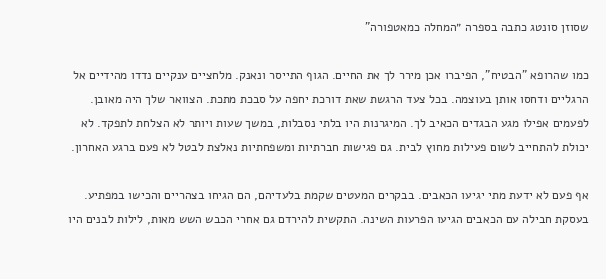שסוזן סונטג כתבה בספרה ״המחלה כמאטפורה"

כמו שהרופא "הבטיח", הפיברו אכן מירר לך את החיים. הגוף התייסר ונאנק. מלחציים ענקיים נדדו מהידיים אל הרגליים ודחסו אותן בעוצמה. בכל צעד הרגשת שאת דורכת יחפה על סבכת מתכת. הצוואר שלך היה מאובן. לפעמים אפילו מגע הבגדים הכאיב לך. המיגרנות היו בלתי נסבלות, במשך שעות ויותר לא הצלחת לתפקד. לא יכולת להתחייב לשום פעילות מחוץ לבית. גם פגישות חברתיות ומשפחתיות נאלצת לבטל לא פעם ברגע האחרון.

אף פעם לא ידעת מתי יגיעו הכאבים. בבקרים המעטים שקמת בלעדיהם, הם הגיחו בצהריים והכישו במפתיע. בעסקת חבילה עם הכאבים הגיעו הפרעות השינה. התקשית להירדם גם אחרי הכבש השש מאות, לילות לבנים היו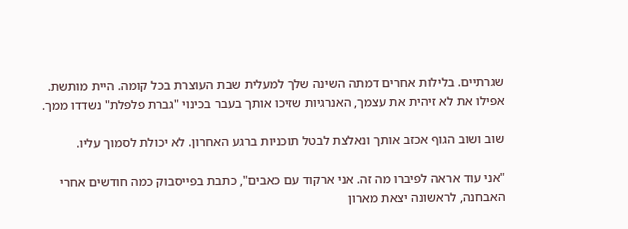שגרתיים. בלילות אחרים דמתה השינה שלך למעלית שבת העוצרת בכל קומה. היית מותשת. אפילו את לא זיהית את עצמך, האנרגיות שזיכו אותך בעבר בכינוי "גברת פלפלת" נשדדו ממך.

שוב ושוב הגוף אכזב אותך ונאלצת לבטל תוכניות ברגע האחרון. לא יכולת לסמוך עליו.

"אני עוד אראה לפיברו מה זה. אני ארקוד עם כאבים", כתבת בפייסבוק כמה חודשים אחרי האבחנה, לראשונה יצאת מארון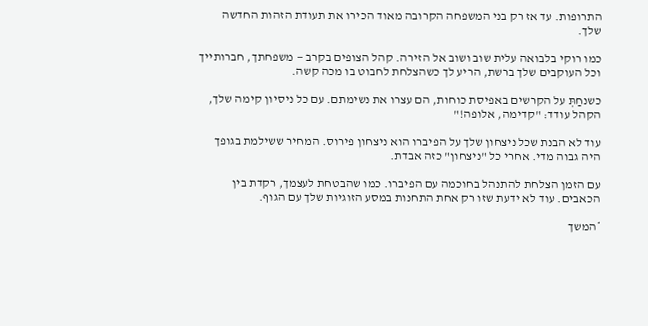התרופות. עד אז רק בני המשפחה הקרובה מאוד הכירו את תעודת הזהות החדשה שלך.

כמו רוקי בלבואה עלית שוב ושוב אל הזירה. קהל הצופים בקרב — משפחתך, חברותייך וכל העוקבים שלך ברשת, הריע לך כשהצלחת לחבוט בו מכה קשה.

כשנחַתְּ על הקרשים באפיסת כוחות, הם עצרו את נשימתם. עם כל ניסיון קימה שלך, הקהל עודד: "קדימה, אלופה!"

עוד לא הבנת שכל ניצחון שלך על הפיברו הוא ניצחון פירוס. המחיר ששילמת בגופך היה גבוה מדי. אחרי כל "ניצחון" כזה אבדת.

עם הזמן הצלחת להתנהל בחוכמה עם הפיברו. כמו שהבטחת לעצמך, רקדת בין הכאבים. עוד לא ידעת שזו רק אחת התחנות במסע הזוגיות שלך עם הגוף.

*המשך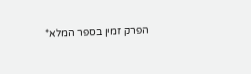הפרק זמין בספר המלא*